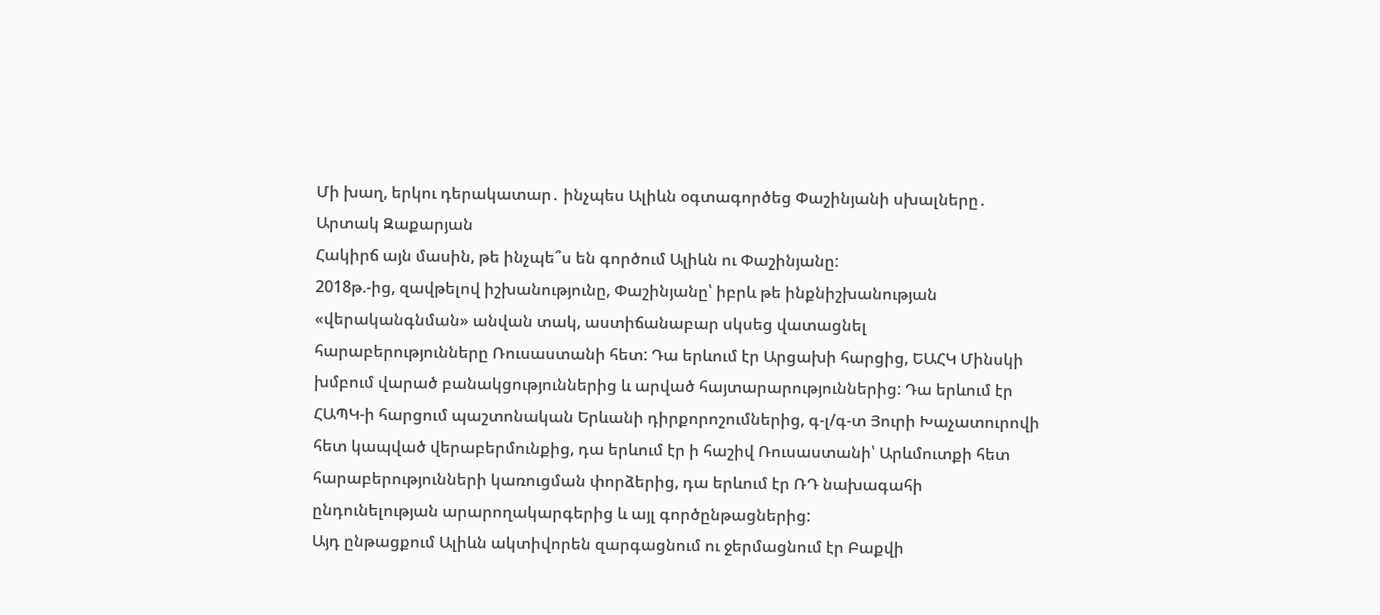Մի խաղ, երկու դերակատար․ ինչպես Ալիևն օգտագործեց Փաշինյանի սխալները․ Արտակ Զաքարյան
Հակիրճ այն մասին, թե ինչպե՞ս են գործում Ալիևն ու Փաշինյանը:
2018թ.-ից, զավթելով իշխանությունը, Փաշինյանը՝ իբրև թե ինքնիշխանության «վերականգնման» անվան տակ, աստիճանաբար սկսեց վատացնել հարաբերությունները Ռուսաստանի հետ: Դա երևում էր Արցախի հարցից, ԵԱՀԿ Մինսկի խմբում վարած բանակցություններից և արված հայտարարություններից: Դա երևում էր ՀԱՊԿ-ի հարցում պաշտոնական Երևանի դիրքորոշումներից, գ-լ/գ-տ Յուրի Խաչատուրովի հետ կապված վերաբերմունքից, դա երևում էր ի հաշիվ Ռուսաստանի՝ Արևմուտքի հետ հարաբերությունների կառուցման փորձերից, դա երևում էր ՌԴ նախագահի ընդունելության արարողակարգերից և այլ գործընթացներից:
Այդ ընթացքում Ալիևն ակտիվորեն զարգացնում ու ջերմացնում էր Բաքվի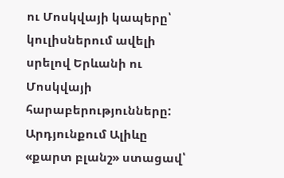ու Մոսկվայի կապերը՝ կուլիսներում ավելի սրելով Երևանի ու Մոսկվայի հարաբերությունները:
Արդյունքում Ալիևը «քարտ բլանշ» ստացավ՝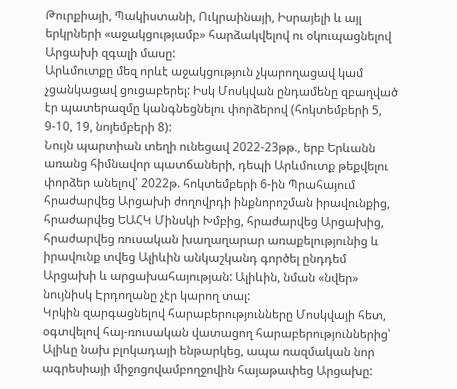Թուրքիայի, Պակիստանի, Ուկրաինայի, Իսրայելի և այլ երկրների «աջակցությամբ» հարձակվելով ու օկուպացնելով Արցախի զգալի մասը:
Արևմուտքը մեզ որևէ աջակցություն չկարողացավ կամ չցանկացավ ցուցաբերել: Իսկ Մոսկվան ընդամենը զբաղված էր պատերազմը կանգնեցնելու փորձերով (հոկտեմբերի 5, 9-10, 19, նոյեմբերի 8):
Նույն պարտիան տեղի ունեցավ 2022-23թթ., երբ Երևանն առանց հիմնավոր պատճաների, դեպի Արևմուտք թեքվելու փորձեր անելով՝ 2022թ. հոկտեմբերի 6-ին Պրահայում հրաժարվեց Արցախի ժողովրդի ինքնորոշման իրավունքից, հրաժարվեց ԵԱՀԿ Մինսկի Խմբից, հրաժարվեց Արցախից, հրաժարվեց ռուսական խաղաղարար առաքելությունից և իրավունք տվեց Ալիևին անկաշկանդ գործել ընդդեմ Արցախի և արցախահայության: Ալիևին, նման «նվեր» նույնիսկ Էրդողանը չէր կարող տալ:
Կրկին զարգացնելով հարաբերությունները Մոսկվայի հետ, օգտվելով հայ-ռուսական վատացող հարաբերություններից՝ Ալիևը նախ բլոկադայի ենթարկեց, ապա ռազմական նոր ագրեսիայի միջոցովամբողջովին հայաթափեց Արցախը: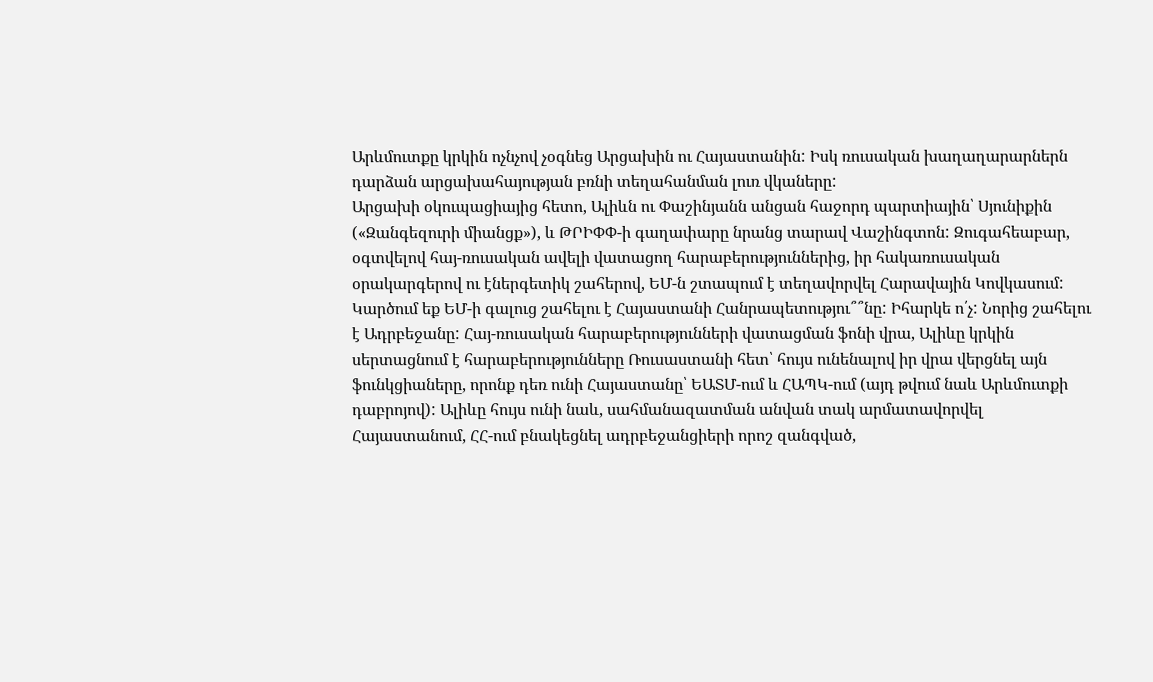Արևմուտքը կրկին ոչնչով չօգնեց Արցախին ու Հայաստանին: Իսկ ռուսական խաղաղարարներն դարձան արցախահայության բռնի տեղահանման լուռ վկաները:
Արցախի օկուպացիայից հետո, Ալիևն ու Փաշինյանն անցան հաջորդ պարտիային՝ Սյունիքին («Զանգեզուրի միանցք»), և ԹՐԻՓՓ-ի գաղափարը նրանց տարավ Վաշինգտոն: Զուգահեաբար, օգտվելով հայ-ռուսական ավելի վատացող հարաբերություններից, իր հակառուսական օրակարգերով ու էներգետիկ շահերով, ԵՄ-ն շտապում է տեղավորվել Հարավային Կովկասում:
Կարծում եք ԵՄ-ի գալուց շահելու է Հայաստանի Հանրապետությու՞՞նը: Իհարկե ո՛չ: Նորից շահելու է Ադրբեջանը: Հայ-ռուսական հարաբերությունների վատացման ֆոնի վրա, Ալիևը կրկին սերտացնում է հարաբերությունները Ռուսաստանի հետ՝ հույս ունենալով իր վրա վերցնել այն ֆունկցիաները, որոնք դեռ ունի Հայաստանը՝ ԵԱՏՄ-ում և ՀԱՊԿ-ում (այդ թվում նաև Արևմուտքի դաբրոյով): Ալիևը հույս ունի նաև, սահմանազատման անվան տակ արմատավորվել Հայաստանում, ՀՀ-ում բնակեցնել ադրբեջանցիերի որոշ զանգված,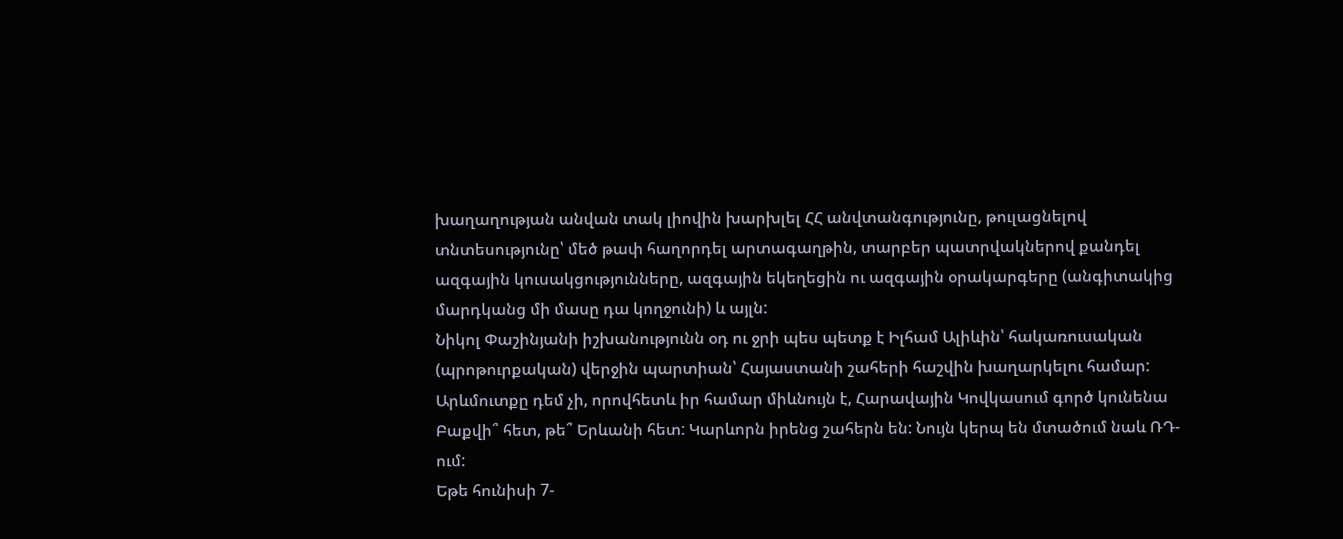խաղաղության անվան տակ լիովին խարխլել ՀՀ անվտանգությունը, թուլացնելով տնտեսությունը՝ մեծ թափ հաղորդել արտագաղթին, տարբեր պատրվակներով քանդել ազգային կուսակցությունները, ազգային եկեղեցին ու ազգային օրակարգերը (անգիտակից մարդկանց մի մասը դա կողջունի) և այլն:
Նիկոլ Փաշինյանի իշխանությունն օդ ու ջրի պես պետք է Իլհամ Ալիևին՝ հակառուսական (պրոթուրքական) վերջին պարտիան՝ Հայաստանի շահերի հաշվին խաղարկելու համար: Արևմուտքը դեմ չի, որովհետև իր համար միևնույն է, Հարավային Կովկասում գործ կունենա Բաքվի՞ հետ, թե՞ Երևանի հետ: Կարևորն իրենց շահերն են: Նույն կերպ են մտածում նաև ՌԴ-ում:
Եթե հունիսի 7-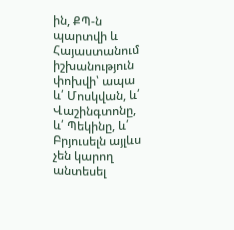ին, ՔՊ-ն պարտվի և Հայաստանում իշխանություն փոխվի՝ ապա և՛ Մոսկվան, և՛ Վաշինգտոնը, և՛ Պեկինը, և՛ Բրյուսելն այլևս չեն կարող անտեսել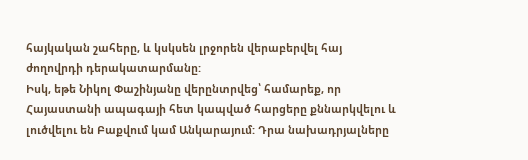հայկական շահերը, և կսկսեն լրջորեն վերաբերվել հայ ժողովրդի դերակատարմանը:
Իսկ, եթե Նիկոլ Փաշինյանը վերընտրվեց՝ համարեք, որ Հայաստանի ապագայի հետ կապված հարցերը քննարկվելու և լուծվելու են Բաքվում կամ Անկարայում: Դրա նախադրյալները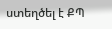ստեղծել է ՔՊ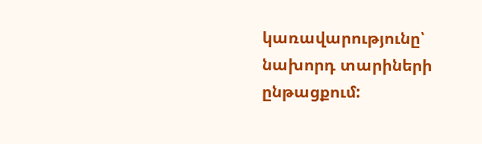կառավարությունը՝ նախորդ տարիների ընթացքում: